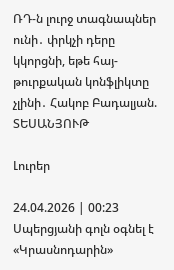ՌԴ-ն լուրջ տագնապներ ունի․ փրկչի դերը կկորցնի, եթե հայ-թուրքական կոնֆլիկտը չլինի․ Հակոբ Բադալյան. ՏԵՍԱՆՅՈՒԹ

Լուրեր

24.04.2026 | 00:23
Սպերցյանի գոլն օգնել է «Կրասնոդարին»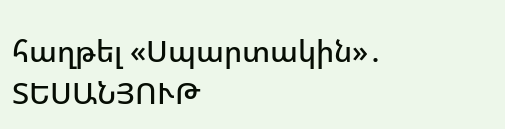հաղթել «Սպարտակին»․ ՏԵՍԱՆՅՈՒԹ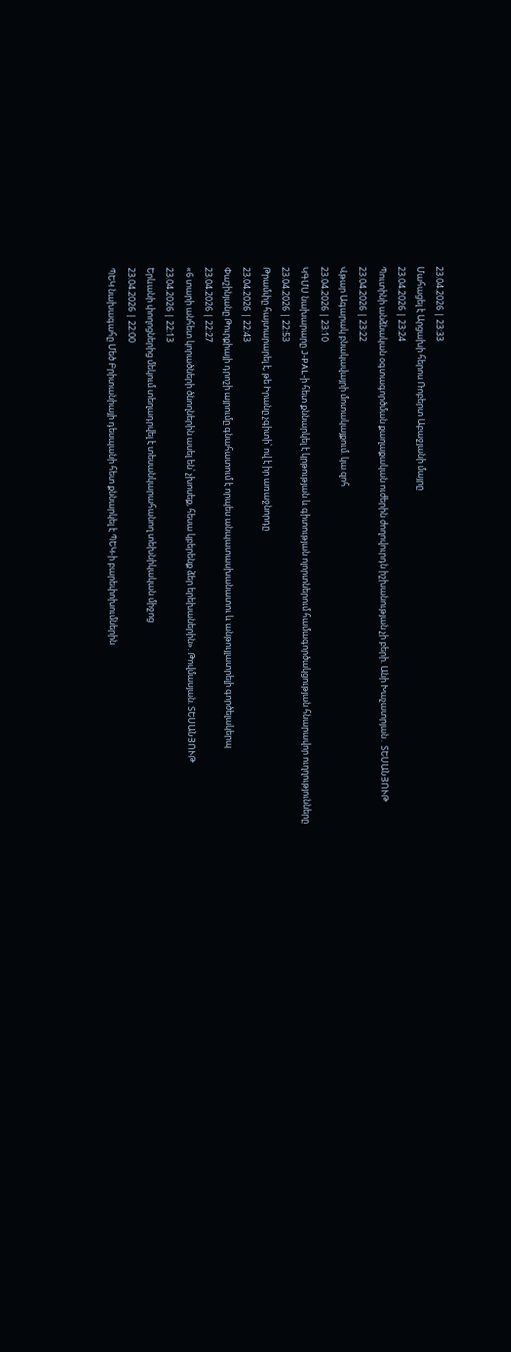23.04.2026 | 23:33
Մահացել է Արցախի հերոս Ռոբերտ Աբաջյանի մայրը
23.04.2026 | 23:24
Պուտինի անձնական օգտագործման քաղաքական ուժերին ժողովուրդն իշխանության չի բերի. Անի Խաչատրյան․ ՏԵՍԱՆՅՈՒԹ
23.04.2026 | 23:22
Վթար Ագարակ բնակավայրի մոտակայքում. կա զոհ
23.04.2026 | 23:10
ԿԳՄՍ նախարարը J-PAL-ի հետ քննարկել է կրթության և գիտության ոլորտներում համագործակցության հնարավոր ուղղությունները
23.04.2026 | 22:53
Թրամփը հայտարարել է, թե Իրանը չգիտի՝ ով է իր առաջնորդը
23.04.2026 | 22:43
Փաշինյանը Թուրքիայի դրոշի այրումը գնահատում է որպես անպատասխանատու և անթույլատրելի գործելակերպ
23.04.2026 | 22:27
«6 տարի անհետ կորածների ծնողներին ասել են՝ չխոսեք, հեսա կբերենք ձեր երեխաներին». Թովմասյան. ՏԵՍԱՆՅՈՒԹ
23.04.2026 | 22:13
Երևանի փողոցներից մեկում տեղադրվել է տեսանկարահանող տեխնիկական միջոց
23.04.2026 | 22:00
ՊԵԿ նախագահը Մեծ Բրիտանիայի դեսպանի հետ քննարկել է ՊԵԿ-ի բարեփոխումներին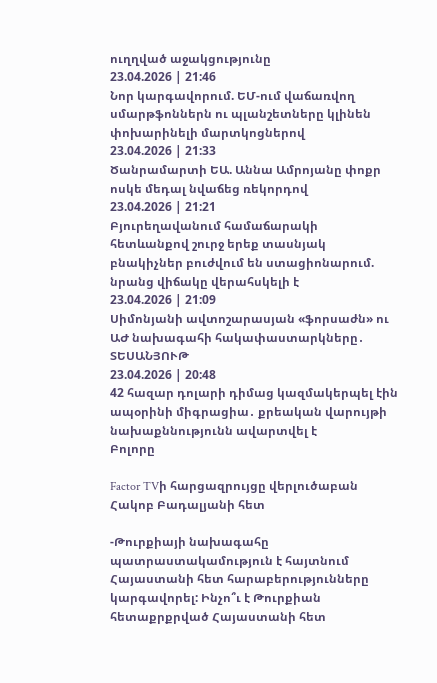ուղղված աջակցությունը
23.04.2026 | 21:46
Նոր կարգավորում. ԵՄ-ում վաճառվող սմարթֆոններն ու պլանշետները կլինեն փոխարինելի մարտկոցներով
23.04.2026 | 21:33
Ծանրամարտի ԵԱ. Աննա Ամրոյանը փոքր ոսկե մեդալ նվաճեց ռեկորդով
23.04.2026 | 21:21
Բյուրեղավանում համաճարակի հետևանքով շուրջ երեք տասնյակ բնակիչներ բուժվում են ստացիոնարում. նրանց վիճակը վերահսկելի է
23.04.2026 | 21:09
Սիմոնյանի ավտոշարասյան «ֆորսաժն» ու ԱԺ նախագահի հակափաստարկները․ ՏԵՍԱՆՅՈՒԹ
23.04.2026 | 20:48
42 հազար դոլարի դիմաց կազմակերպել էին ապօրինի միգրացիա․ քրեական վարույթի նախաքննությունն ավարտվել է
Բոլորը

Factor TVի հարցազրույցը վերլուծաբան Հակոբ Բադալյանի հետ

-Թուրքիայի նախագահը պատրաստակամություն է հայտնում Հայաստանի հետ հարաբերությունները կարգավորել: Ինչո՞ւ է Թուրքիան հետաքրքրված Հայաստանի հետ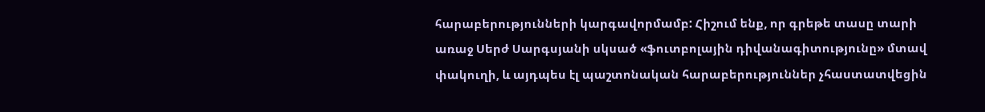հարաբերությունների կարգավորմամբ: Հիշում ենք, որ գրեթե տասը տարի առաջ Սերժ Սարգսյանի սկսած «ֆուտբոլային դիվանագիտությունը» մտավ փակուղի, և այդպես էլ պաշտոնական հարաբերություններ չհաստատվեցին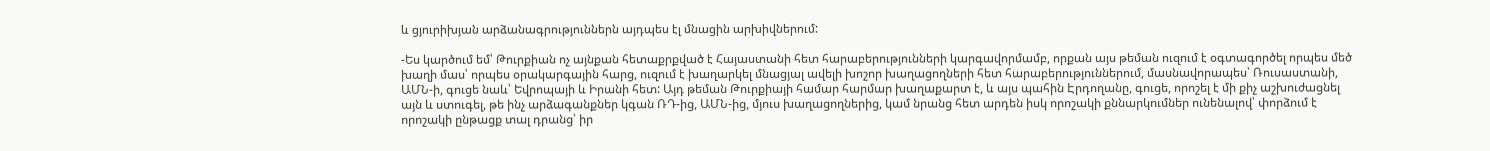և ցյուրիխյան արձանագրություններն այդպես էլ մնացին արխիվներում:

-Ես կարծում եմ՝ Թուրքիան ոչ այնքան հետաքրքված է Հայաստանի հետ հարաբերությունների կարգավորմամբ, որքան այս թեման ուզում է օգտագործել որպես մեծ խաղի մաս՝ որպես օրակարգային հարց, ուզում է խաղարկել մնացյալ ավելի խոշոր խաղացողների հետ հարաբերություններում, մասնավորապես՝ Ռուսաստանի, ԱՄՆ-ի, գուցե նաև՝ Եվրոպայի և Իրանի հետ: Այդ թեման Թուրքիայի համար հարմար խաղաքարտ է, և այս պահին Էրդողանը, գուցե, որոշել է մի քիչ աշխուժացնել այն և ստուգել, թե ինչ արձագանքներ կգան ՌԴ-ից, ԱՄՆ-ից, մյուս խաղացողներից, կամ նրանց հետ արդեն իսկ որոշակի քննարկումներ ունենալով՝ փորձում է որոշակի ընթացք տալ դրանց՝ իր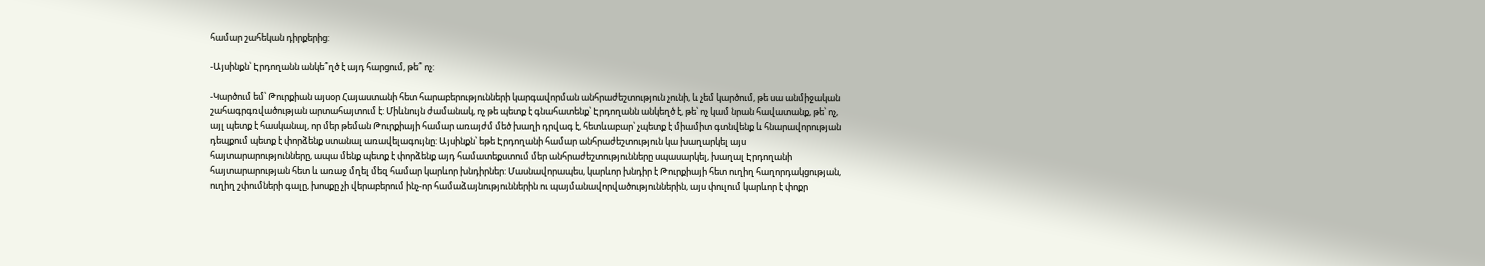համար շահեկան դիրքերից:

-Այսինքն՝ Էրդողանն անկե՞ղծ է այդ հարցում, թե՞ ոչ:

-Կարծում եմ՝ Թուրքիան այսօր Հայաստանի հետ հարաբերությունների կարգավորման անհրաժեշտություն չունի, և չեմ կարծում, թե սա անմիջական շահագրգռվածության արտահայտում է: Միևնույն ժամանակ, ոչ թե պետք է գնահատենք՝ Էրդողանն անկեղծ է, թե՝ ոչ կամ նրան հավատանք, թե՝ ոչ, այլ պետք է հասկանալ, որ մեր թեման Թուրքիայի համար առայժմ մեծ խաղի դրվագ է, հետևաբար՝ չպետք է միամիտ գտնվենք և հնարավորության դեպքում պետք է փորձենք ստանալ առավելագույնը: Այսինքն՝ եթե Էրդողանի համար անհրաժեշտություն կա խաղարկել այս հայտարարությունները, ապա մենք պետք է փորձենք այդ համատեքստում մեր անհրաժեշտությունները սպասարկել, խաղալ Էրդողանի հայտարարության հետ և առաջ մղել մեզ համար կարևոր խնդիրներ: Մասնավորապես, կարևոր խնդիր է Թուրքիայի հետ ուղիղ հաղորդակցության, ուղիղ շփումների գալը, խոսքը չի վերաբերում ինչ-որ համաձայնություններին ու պայմանավորվածություններին, այս փուլում կարևոր է փոքր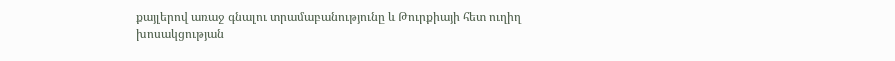քայլերով առաջ գնալու տրամաբանությունը և Թուրքիայի հետ ուղիղ խոսակցության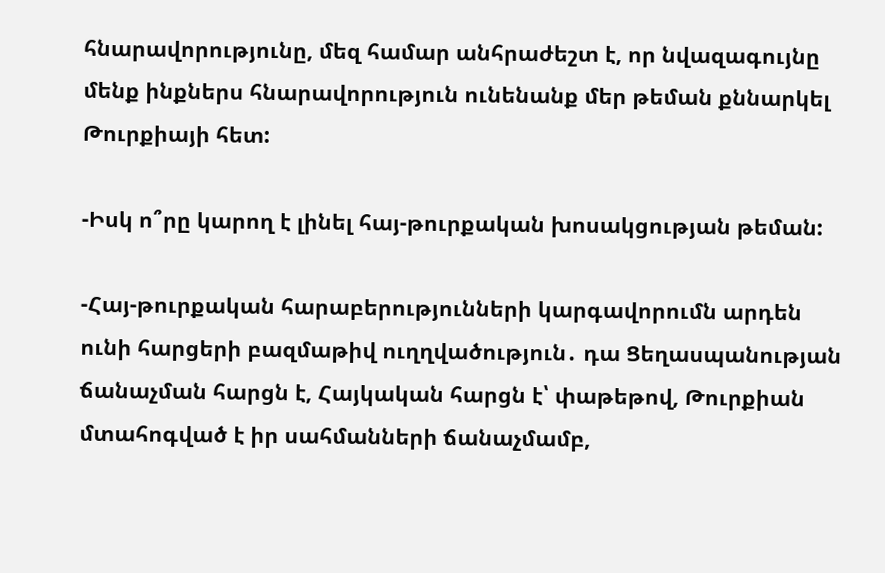հնարավորությունը, մեզ համար անհրաժեշտ է, որ նվազագույնը մենք ինքներս հնարավորություն ունենանք մեր թեման քննարկել Թուրքիայի հետ:

-Իսկ ո՞րը կարող է լինել հայ-թուրքական խոսակցության թեման:

-Հայ-թուրքական հարաբերությունների կարգավորումն արդեն ունի հարցերի բազմաթիվ ուղղվածություն․ դա Ցեղասպանության ճանաչման հարցն է, Հայկական հարցն է՝ փաթեթով, Թուրքիան մտահոգված է իր սահմանների ճանաչմամբ,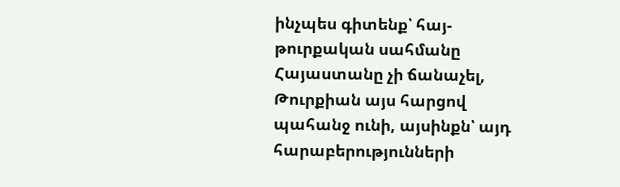ինչպես գիտենք՝ հայ-թուրքական սահմանը Հայաստանը չի ճանաչել, Թուրքիան այս հարցով պահանջ ունի, այսինքն՝ այդ հարաբերությունների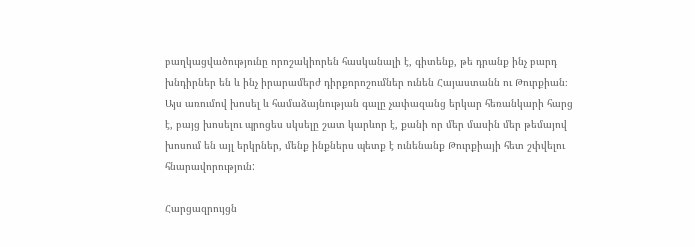բաղկացվածությունը որոշակիորեն հասկանալի է, գիտենք, թե դրանք ինչ բարդ խնդիրներ են և ինչ իրարամերժ դիրքորոշումներ ունեն Հայաստանն ու Թուրքիան։ Այս առումով խոսել և համաձայնության գալը չափազանց երկար հեռանկարի հարց է, բայց խոսելու պրոցես սկսելը շատ կարևոր է, քանի որ մեր մասին մեր թեմայով խոսում են այլ երկրներ, մենք ինքներս պետք է ունենանք Թուրքիայի հետ շփվելու հնարավորություն:

Հարցազրույցն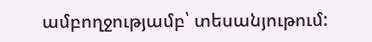ամբողջությամբ՝ տեսանյութում: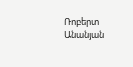Ռոբերտ Անանյան